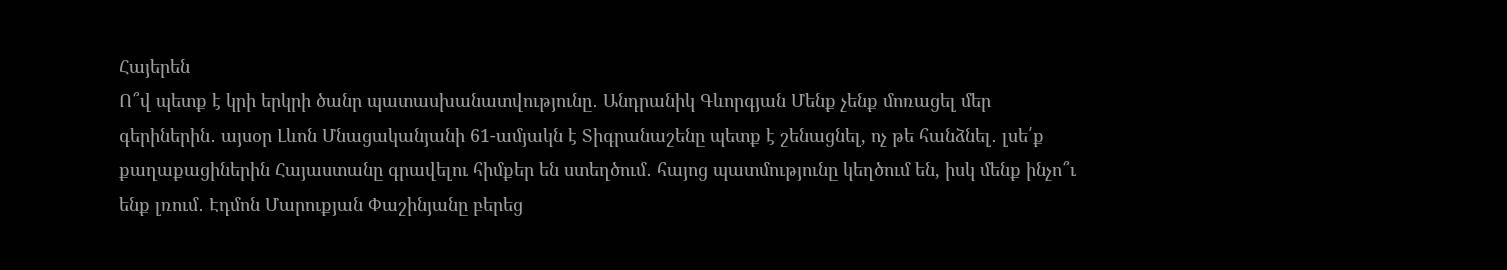Հայերեն
Ո՞վ պետք է կրի երկրի ծանր պատասխանատվությունը․ Անդրանիկ Գևորգյան Մենք չենք մոռացել մեր գերիներին․ այսօր Լևոն Մնացականյանի 61-ամյակն է Տիգրանաշենը պետք է շենացնել, ոչ թե հանձնել․ լսե՛ք քաղաքացիներին Հայաստանը գրավելու հիմքեր են ստեղծում․ հայոց պատմությունը կեղծում են, իսկ մենք ինչո՞ւ ենք լռում․ Էդմոն Մարուքյան Փաշինյանը բերեց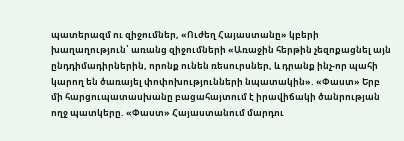պատերազմ ու զիջումներ, «Ուժեղ Հայաստանը» կբերի խաղաղություն՝ առանց զիջումների «Առաջին հերթին չեզոքացնել այն ընդդիմադիրներին, որոնք ունեն ռեսուրսներ, և դրանք ինչ-որ պահի կարող են ծառայել փոփոխությունների նպատակին». «Փաստ» Երբ մի հարցուպատասխանը բացահայտում է իրավիճակի ծանրության ողջ պատկերը. «Փաստ» Հայաստանում մարդու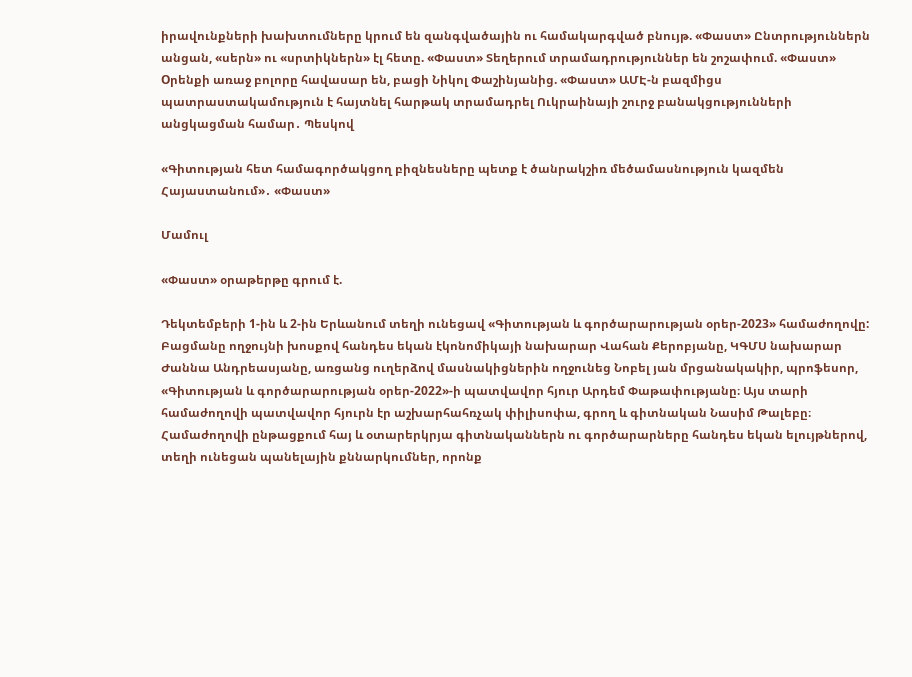իրավունքների խախտումները կրում են զանգվածային ու համակարգված բնույթ. «Փաստ» Ընտրություններն անցան, «սերն» ու «սրտիկներն» էլ հետը. «Փաստ» Տեղերում տրամադրություններ են շոշափում. «Փաստ» Oրենքի առաջ բոլորը հավասար են, բացի Նիկոլ Փաշինյանից. «Փաստ» ԱՄԷ-ն բազմիցս պատրաստակամություն է հայտնել հարթակ տրամադրել Ուկրաինայի շուրջ բանակցությունների անցկացման համար․ Պեսկով

«Գիտության հետ համագործակցող բիզնեսները պետք է ծանրակշիռ մեծամասնություն կազմեն Հայաստանում»․ «Փաստ»

Մամուլ

«Փաստ» օրաթերթը գրում է.

Դեկտեմբերի 1-ին և 2-ին Երևանում տեղի ունեցավ «Գիտության և գործարարության օրեր-2023» համաժողովը: Բացմանը ողջույնի խոսքով հանդես եկան էկոնոմիկայի նախարար Վահան Քերոբյանը, ԿԳՄՍ նախարար Ժաննա Անդրեասյանը, առցանց ուղերձով մասնակիցներին ողջունեց Նոբել յան մրցանակակիր, պրոֆեսոր, «Գիտության և գործարարության օրեր-2022»-ի պատվավոր հյուր Արդեմ Փաթափությանը։ Այս տարի համաժողովի պատվավոր հյուրն էր աշխարհահռչակ փիլիսոփա, գրող և գիտնական Նասիմ Թալեբը։ Համաժողովի ընթացքում հայ և օտարերկրյա գիտնականներն ու գործարարները հանդես եկան ելույթներով, տեղի ունեցան պանելային քննարկումներ, որոնք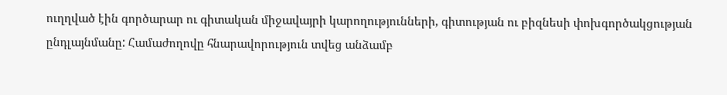ուղղված էին գործարար ու գիտական միջավայրի կարողությունների, գիտության ու բիզնեսի փոխգործակցության ընդլայնմանը: Համաժողովը հնարավորություն տվեց անձամբ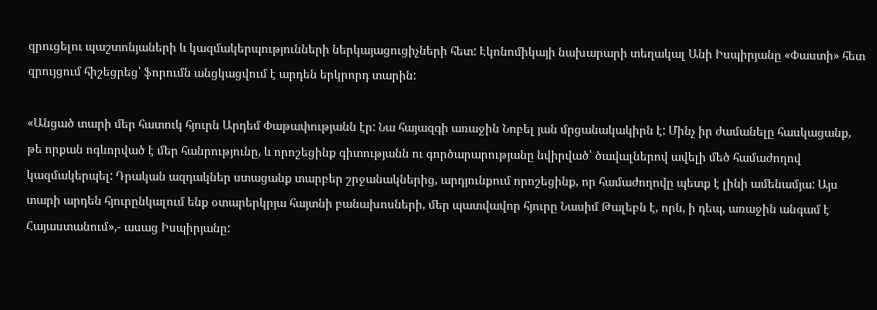զրուցելու պաշտոնյաների և կազմակերպությունների ներկայացուցիչների հետ: Էկոնոմիկայի նախարարի տեղակալ Անի Իսպիրյանը «Փաստի» հետ զրույցում հիշեցրեց՝ ֆորումն անցկացվում է արդեն երկրորդ տարին:

«Անցած տարի մեր հատուկ հյուրն Արդեմ Փաթափությանն էր: Նա հայազգի առաջին Նոբել յան մրցանակակիրն է: Մինչ իր ժամանելը հասկացանք, թե որքան ոգևորված է մեր հանրությունը, և որոշեցինք գիտությանն ու գործարարությանը նվիրված՝ ծավալներով ավելի մեծ համաժողով կազմակերպել: Դրական ազդակներ ստացանք տարբեր շրջանակներից, արդյունքում որոշեցինք, որ համաժողովը պետք է լինի ամենամյա: Այս տարի արդեն հյուրընկալում ենք օտարերկրյա հայտնի բանախոսների, մեր պատվավոր հյուրը Նասիմ Թալեբն է, որն, ի դեպ, առաջին անգամ է Հայաստանում»,- ասաց Իսպիրյանը: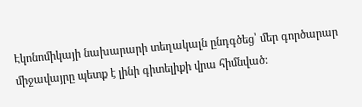Էկոնոմիկայի նախարարի տեղակալն ընդգծեց՝ մեր գործարար միջավայրը պետք է լինի գիտելիքի վրա հիմնված: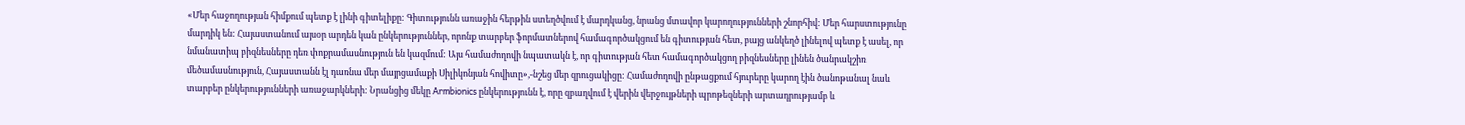«Մեր հաջողության հիմքում պետք է լինի գիտելիքը: Գիտությունն առաջին հերթին ստեղծվում է մարդկանց, նրանց մտավոր կարողությունների շնորհիվ: Մեր հարստությունը մարդիկ են: Հայաստանում այսօր արդեն կան ընկերություններ, որոնք տարբեր ֆորմատներով համագործակցում են գիտության հետ, բայց անկեղծ լինելով պետք է ասել, որ նմանատիպ բիզնեսները դեռ փոքրամասնություն են կազմում: Այս համաժողովի նպատակն է, որ գիտության հետ համագործակցող բիզնեսները լինեն ծանրակշիռ մեծամասնություն, Հայաստանն էլ դառնա մեր մայրցամաքի Սիլիկոնյան հովիտը»,-նշեց մեր զրուցակիցը: Համաժողովի ընթացքում հյուրերը կարող էին ծանոթանալ նաև տարբեր ընկերությունների առաջարկների: Նրանցից մեկը Armbionics ընկերությունն է, որը զբաղվում է վերին վերջույթների պրոթեզների արտադրությամբ և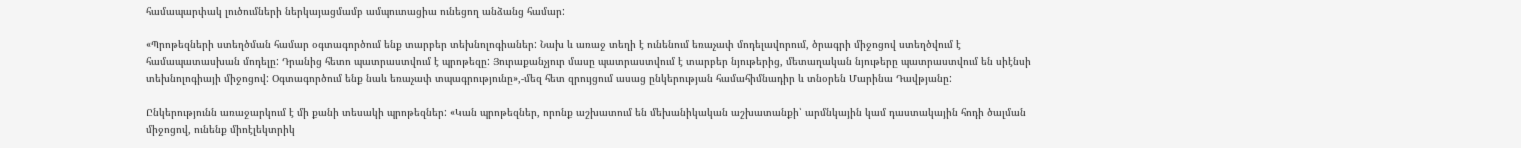համապարփակ լուծումների ներկայացմամբ ամպուտացիա ունեցող անձանց համար:

«Պրոթեզների ստեղծման համար օգտագործում ենք տարբեր տեխնոլոգիաներ: Նախ և առաջ տեղի է ունենում եռաչափ մոդելավորում, ծրագրի միջոցով ստեղծվում է համապատասխան մոդելը: Դրանից հետո պատրաստվում է պրոթեզը: Յուրաքանչյուր մասը պատրաստվում է տարբեր նյութերից, մետաղական նյութերը պատրաստվում են սիէնսի տեխնոլոգիայի միջոցով: Օգտագործում ենք նաև եռաչափ տպագրությունը»,-մեզ հետ զրույցում ասաց ընկերության համահիմնադիր և տնօրեն Մարինա Դավթյանը:

Ընկերությունն առաջարկում է մի քանի տեսակի պրոթեզներ: «Կան պրոթեզներ, որոնք աշխատում են մեխանիկական աշխատանքի՝ արմնկային կամ դաստակային հոդի ծալման միջոցով, ունենք միոէլեկտրիկ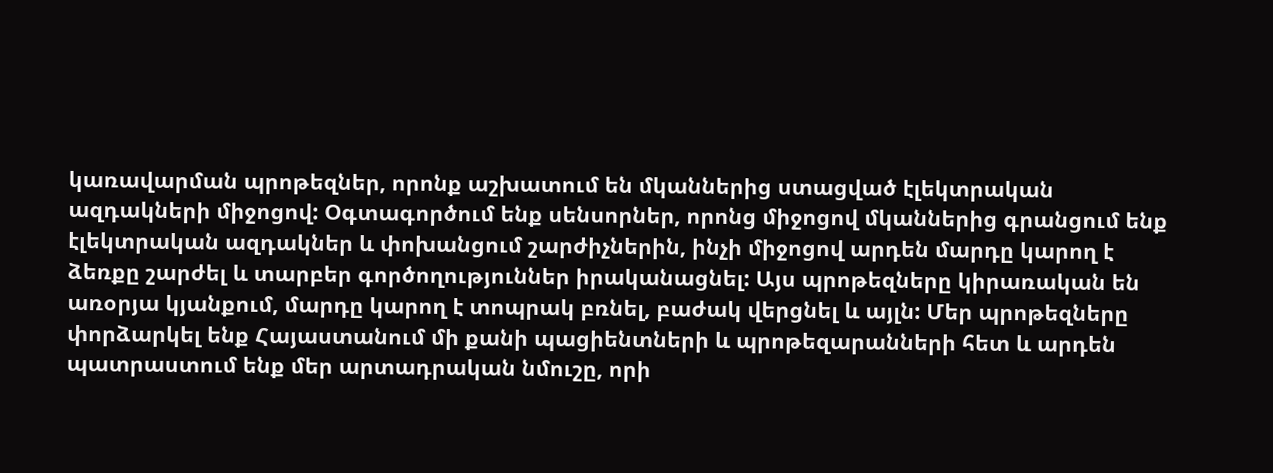կառավարման պրոթեզներ, որոնք աշխատում են մկաններից ստացված էլեկտրական ազդակների միջոցով: Օգտագործում ենք սենսորներ, որոնց միջոցով մկաններից գրանցում ենք էլեկտրական ազդակներ և փոխանցում շարժիչներին, ինչի միջոցով արդեն մարդը կարող է ձեռքը շարժել և տարբեր գործողություններ իրականացնել: Այս պրոթեզները կիրառական են առօրյա կյանքում, մարդը կարող է տոպրակ բռնել, բաժակ վերցնել և այլն: Մեր պրոթեզները փորձարկել ենք Հայաստանում մի քանի պացիենտների և պրոթեզարանների հետ և արդեն պատրաստում ենք մեր արտադրական նմուշը, որի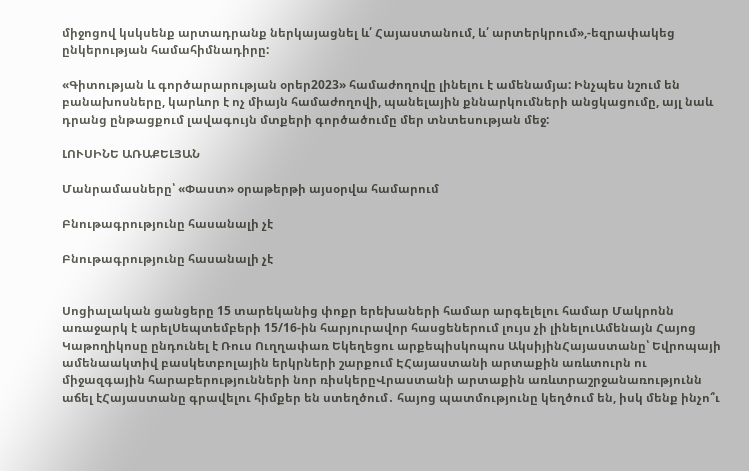միջոցով կսկսենք արտադրանք ներկայացնել և՛ Հայաստանում, և՛ արտերկրում»,-եզրափակեց ընկերության համահիմնադիրը:

«Գիտության և գործարարության օրեր2023» համաժողովը լինելու է ամենամյա: Ինչպես նշում են բանախոսները, կարևոր է ոչ միայն համաժողովի, պանելային քննարկումների անցկացումը, այլ նաև դրանց ընթացքում լավագույն մտքերի գործածումը մեր տնտեսության մեջ:

ԼՈՒՍԻՆԵ ԱՌԱՔԵԼՅԱՆ

Մանրամասները՝ «Փաստ» օրաթերթի այսօրվա համարում

Բնութագրությունը հասանալի չէ

Բնութագրությունը հասանալի չէ


Սոցիալական ցանցերը 15 տարեկանից փոքր երեխաների համար արգելելու համար Մակրոնն առաջարկ է արելՍեպտեմբերի 15/16-ին հարյուրավոր հասցեներում լույս չի լինելուԱմենայն Հայոց Կաթողիկոսը ընդունել է Ռուս Ուղղափառ Եկեղեցու արքեպիսկոպոս ԱկսիյինՀայաստանը՝ Եվրոպայի ամենաակտիվ բասկետբոլային երկրների շարքում ԷՀայաստանի արտաքին առևտուրն ու միջազգային հարաբերությունների նոր ռիսկերըՎրաստանի արտաքին առևտրաշրջանառությունն աճել էՀայաստանը գրավելու հիմքեր են ստեղծում․ հայոց պատմությունը կեղծում են, իսկ մենք ինչո՞ւ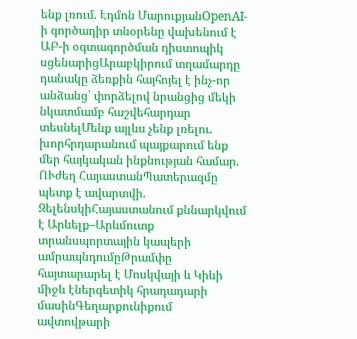ենք լռում. Էդմոն ՄարուքյանOpenAI-ի գործադիր տնօրենը վախենում է ԱԲ-ի օգտագործման դիստոպիկ սցենարիցԱրաբկիրում տղամարդը դանակը ձեռքին հայհոյել է ինչ-որ անձանց՝ փորձելով նրանցից մեկի նկատմամբ հաշվեհարդար տեսնելՄենք այլևս չենք լռելու. խորհրդարանում պայքարում ենք մեր հայկական ինքնության համար. ՈՒժեղ ՀայաստանՊատերազմը պետք է ավարտվի. ԶելենսկիՀայաստանում քննարկվում է Արևելք–Արևմուտք տրանսպորտային կապերի ամրապնդումըԹրամփը հայտարարել է Մոսկվայի և Կիևի միջև էներգետիկ հրադադարի մասինԳեղարքունիքում ավտովթարի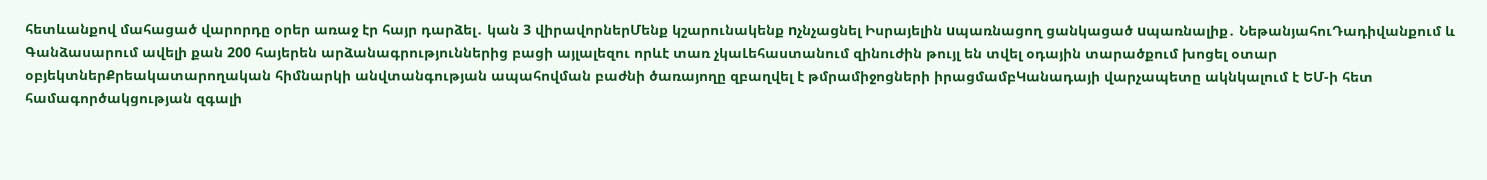հետևանքով մահացած վարորդը օրեր առաջ էր հայր դարձել․ կան 3 վիրավորներՄենք կշարունակենք nչնչացնել Իսրայելին uպառնացող ցանկացած uպառնալիք․ ՆեթանյահուԴադիվանքում և Գանձասարում ավելի քան 200 հայերեն արձանագրություններից բացի այլալեզու որևէ տառ չկաԼեհաստանում զինուժին թույլ են տվել օդային տարածքում խոցել օտար օբյեկտներՔրեակատարողական հիմնարկի անվտանգության ապահովման բաժնի ծառայողը զբաղվել է թմրամիջոցների իրացմամբԿանադայի վարչապետը ակնկալում է ԵՄ-ի հետ համագործակցության զգալի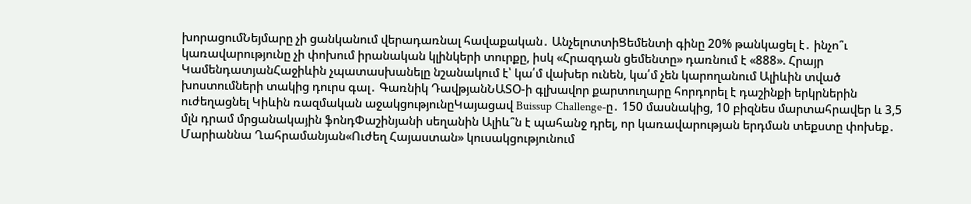խորացումՆեյմարը չի ցանկանում վերադառնալ հավաքական․ ԱնչելոտտիՑեմենտի գինը 20% թանկացել է․ ինչո՞ւ կառավարությունը չի փոխում իրանական կլինկերի տուրքը, իսկ «Հրազդան ցեմենտը» դառնում է «888». Հրայր ԿամենդատյանՀաջիևին չպատասխանելը նշանակում է՝ կա՛մ վախեր ունեն, կա՛մ չեն կարողանում Ալիևին տված խոստումների տակից դուրս գալ․ Գառնիկ ԴավթյանՆԱՏՕ-ի գլխավոր քարտուղարը հորդորել է դաշինքի երկրներին ուժեղացնել Կիևին ռազմական աջակցությունըԿայացավ Buissup Challenge-ը․ 150 մասնակից, 10 բիզնես մարտահրավեր և 3,5 մլն դրամ մրցանակային ֆոնդՓաշինյանի սեղանին Ալիև՞ն է պահանջ դրել, որ կառավարության երդման տեքստը փոխեք․ Մարիաննա Ղահրամանյան«Ուժեղ Հայաստան» կուսակցությունում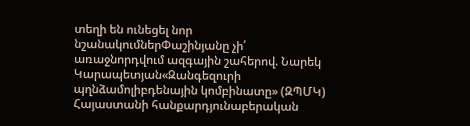տեղի են ունեցել նոր նշանակումներՓաշինյանը չի՛ առաջնորդվում ազգային շահերով. Նարեկ Կարապետյան«Զանգեզուրի պղնձամոլիբդենային կոմբինատը» (ԶՊՄԿ) Հայաստանի հանքարդյունաբերական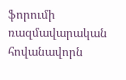ֆորումի ռազմավարական հովանավորն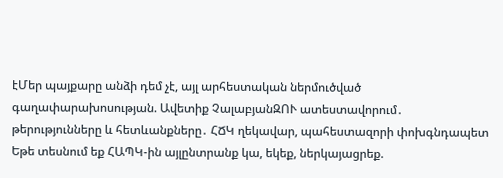էՄեր պայքարը անձի դեմ չէ, այլ արհեստական ներմուծված գաղափարախոսության. Ավետիք ՉալաբյանԶՈՒ ատեստավորում․ թերությունները և հետևանքները․ ՀՃԿ ղեկավար, պահեստազորի փոխգնդապետ Եթե տեսնում եք ՀԱՊԿ-ին այլընտրանք կա, եկեք, ներկայացրեք.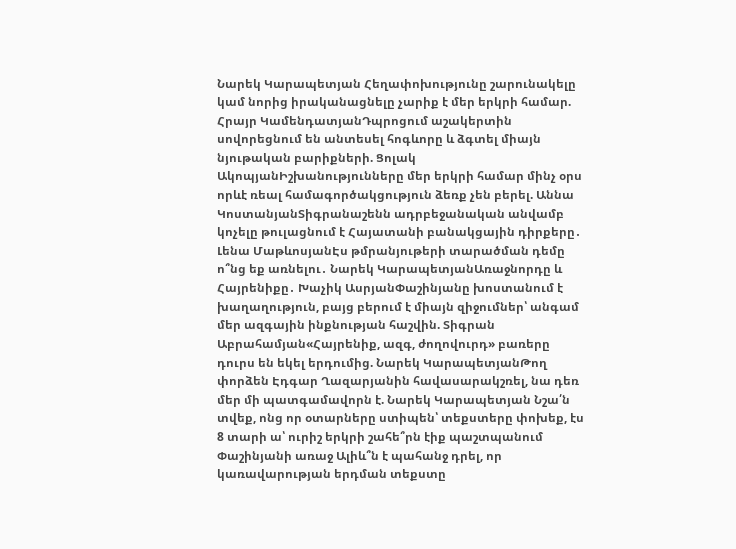Նարեկ Կարապետյան Հեղափոխությունը շարունակելը կամ նորից իրականացնելը չարիք է մեր երկրի համար. Հրայր ԿամենդատյանԴպրոցում աշակերտին սովորեցնում են անտեսել հոգևորը և ձգտել միայն նյութական բարիքների. Ցոլակ ԱկոպյանԻշխանությունները մեր երկրի համար մինչ օրս որևէ ռեալ համագործակցություն ձեռք չեն բերել. Աննա ԿոստանյանՏիգրանաշենն ադրբեջանական անվամբ կոչելը թուլացնում է Հայատանի բանակցային դիրքերը․ Լենա ՄաթևոսյանԷս թմրանյութերի տարածման դեմը ո՞նց եք առնելու․ Նարեկ ԿարապետյանԱռաջնորդը և Հայրենիքը․ Խաչիկ ԱսրյանՓաշինյանը խոստանում է խաղաղություն, բայց բերում է միայն զիջումներ՝ անգամ մեր ազգային ինքնության հաշվին. Տիգրան Աբրահամյան«Հայրենիք, ազգ, ժողովուրդ» բառերը դուրս են եկել երդումից. Նարեկ ԿարապետյանԹող փորձեն Էդգար Ղազարյանին հավասարակշռել, նա դեռ մեր մի պատգամավորն է. Նարեկ Կարապետյան Նշա՛ն տվեք, ոնց որ օտարները ստիպեն՝ տեքստերը փոխեք, էս 8 տարի ա՝ ուրիշ երկրի շահե՞րն էիք պաշտպանում Փաշինյանի առաջ Ալիև՞ն է պահանջ դրել, որ կառավարության երդման տեքստը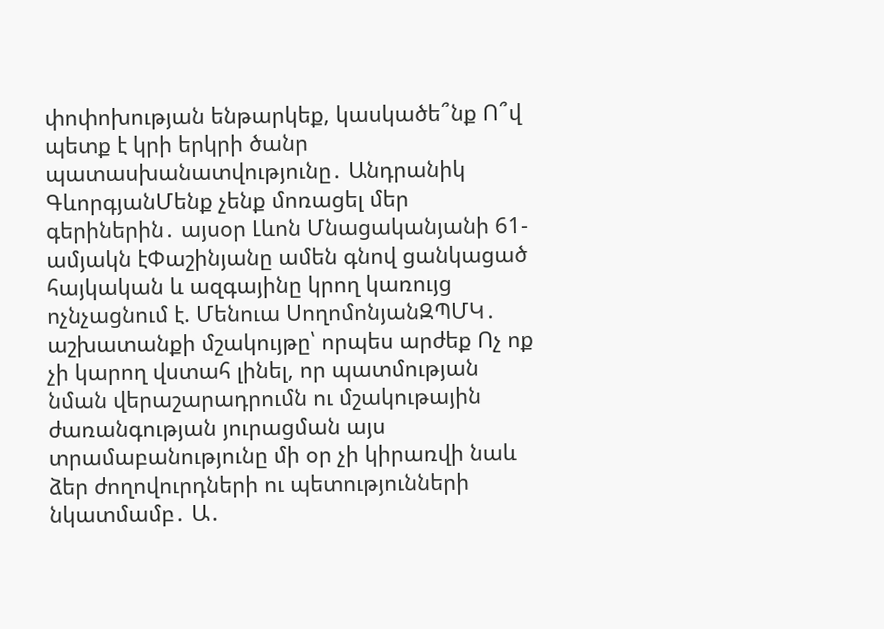փոփոխության ենթարկեք, կասկածե՞նք Ո՞վ պետք է կրի երկրի ծանր պատասխանատվությունը․ Անդրանիկ ԳևորգյանՄենք չենք մոռացել մեր գերիներին․ այսօր Լևոն Մնացականյանի 61-ամյակն էՓաշինյանը ամեն գնով ցանկացած հայկական և ազգայինը կրող կառույց ոչնչացնում է. Մենուա ՍողոմոնյանԶՊՄԿ․ աշխատանքի մշակույթը՝ որպես արժեք Ոչ ոք չի կարող վստահ լինել, որ պատմության նման վերաշարադրումն ու մշակութային ժառանգության յուրացման այս տրամաբանությունը մի օր չի կիրառվի նաև ձեր ժողովուրդների ու պետությունների նկատմամբ․ Ա․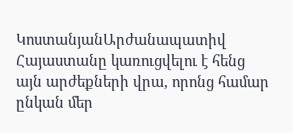ԿոստանյանԱրժանապատիվ Հայաստանը կառուցվելու է հենց այն արժեքների վրա, որոնց համար ընկան մեր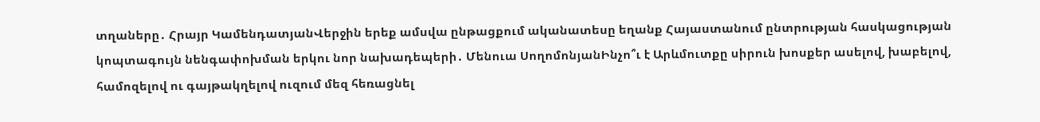տղաները․ Հրայր ԿամենդատյանՎերջին երեք ամսվա ընթացքում ականատեսը եղանք Հայաստանում ընտրության հասկացության կոպտագույն նենգափոխման երկու նոր նախադեպերի․ Մենուա ՍողոմոնյանԻնչո՞ւ է Արևմուտքը սիրուն խոսքեր ասելով, խաբելով, համոզելով ու գայթակղելով ուզում մեզ հեռացնել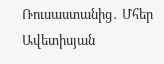Ռուսաստանից․ Մհեր Ավետիսյան